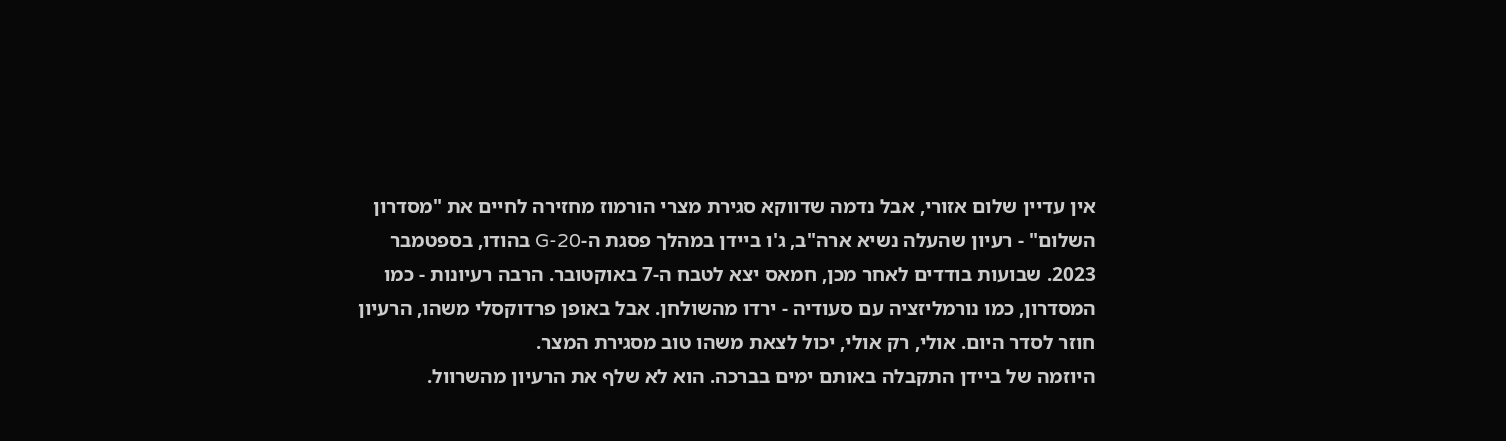אין עדיין שלום אזורי, אבל נדמה שדווקא סגירת מצרי הורמוז מחזירה לחיים את "מסדרון השלום" - רעיון שהעלה נשיא ארה"ב, ג'ו ביידן במהלך פסגת ה-G-20 בהודו, בספטמבר 2023. שבועות בודדים לאחר מכן, חמאס יצא לטבח ה-7 באוקטובר. הרבה רעיונות - כמו המסדרון, כמו נורמליזציה עם סעודיה - ירדו מהשולחן. אבל באופן פרדוקסלי משהו, הרעיון חוזר לסדר היום. אולי, רק אולי, יכול לצאת משהו טוב מסגירת המצר.
היוזמה של ביידן התקבלה באותם ימים בברכה. הוא לא שלף את הרעיון מהשרוול.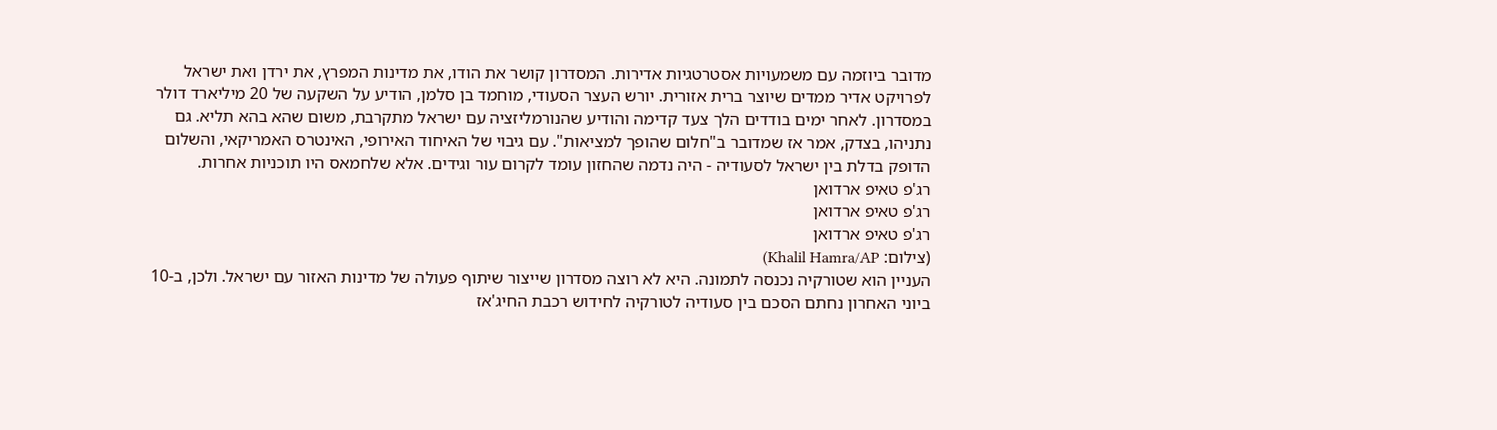מדובר ביוזמה עם משמעויות אסטרטגיות אדירות. המסדרון קושר את הודו, את מדינות המפרץ, את ירדן ואת ישראל לפרויקט אדיר ממדים שיוצר ברית אזורית. יורש העצר הסעודי, מוחמד בן סלמן, הודיע על השקעה של 20 מיליארד דולר במסדרון. לאחר ימים בודדים הלך צעד קדימה והודיע שהנורמליזציה עם ישראל מתקרבת, משום שהא בהא תליא. גם נתניהו, בצדק, אמר אז שמדובר ב"חלום שהופך למציאות". עם גיבוי של האיחוד האירופי, האינטרס האמריקאי, והשלום הדופק בדלת בין ישראל לסעודיה - היה נדמה שהחזון עומד לקרום עור וגידים. אלא שלחמאס היו תוכניות אחרות.
רג'פ טאיפ ארדואן
רג'פ טאיפ ארדואן
רג'פ טאיפ ארדואן
(צילום: Khalil Hamra/AP)
העניין הוא שטורקיה נכנסה לתמונה. היא לא רוצה מסדרון שייצור שיתוף פעולה של מדינות האזור עם ישראל. ולכן, ב-10 ביוני האחרון נחתם הסכם בין סעודיה לטורקיה לחידוש רכבת החיג'אז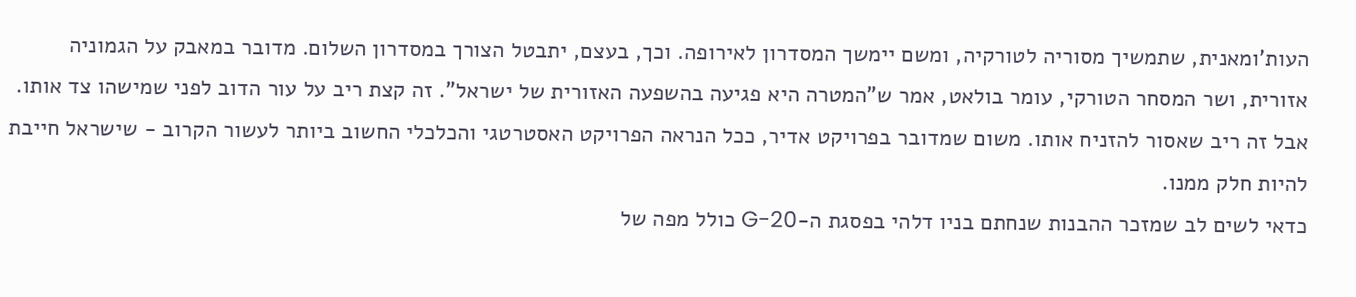העות'ומאנית, שתמשיך מסוריה לטורקיה, ומשם יימשך המסדרון לאירופה. וכך, בעצם, יתבטל הצורך במסדרון השלום. מדובר במאבק על הגמוניה אזורית, ושר המסחר הטורקי, עומר בולאט, אמר ש"המטרה היא פגיעה בהשפעה האזורית של ישראל". זה קצת ריב על עור הדוב לפני שמישהו צד אותו. אבל זה ריב שאסור להזניח אותו. משום שמדובר בפרויקט אדיר, ככל הנראה הפרויקט האסטרטגי והכלכלי החשוב ביותר לעשור הקרוב - שישראל חייבת להיות חלק ממנו.
כדאי לשים לב שמזכר ההבנות שנחתם בניו דלהי בפסגת ה-G-20 כולל מפה של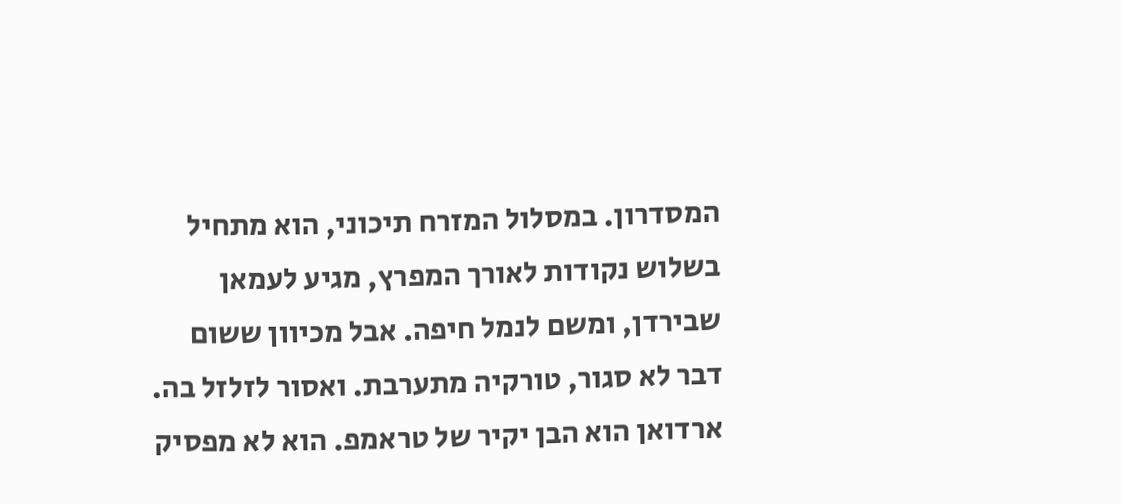המסדרון. במסלול המזרח תיכוני, הוא מתחיל בשלוש נקודות לאורך המפרץ, מגיע לעמאן שבירדן, ומשם לנמל חיפה. אבל מכיוון ששום דבר לא סגור, טורקיה מתערבת. ואסור לזלזל בה. ארדואן הוא הבן יקיר של טראמפ. הוא לא מפסיק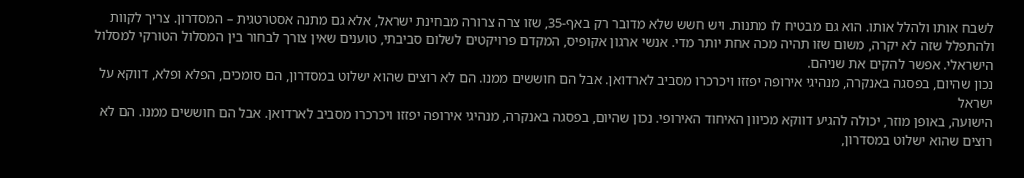לשבח אותו ולהלל אותו. הוא גם מבטיח לו מתנות. ויש חשש שלא מדובר רק באף-35, שזו צרה צרורה מבחינת ישראל, אלא גם מתנה אסטרטגית – המסדרון. צריך לקוות ולהתפלל שזה לא יקרה, משום שזו תהיה מכה אחת יותר מדי. אנשי ארגון אקופיס, המקדם פרויקטים לשלום סביבתי, טוענים שאין צורך לבחור בין המסלול הטורקי למסלול הישראלי. אפשר להקים את שניהם.
נכון שהיום, בפסגה באנקרה, מנהיגי אירופה יפזזו ויכרכרו מסביב לארדואן. אבל הם חוששים ממנו. הם לא רוצים שהוא ישלוט במסדרון, הם סומכים, הפלא ופלא, דווקא על ישראל
הישועה, באופן מוזר, יכולה להגיע דווקא מכיוון האיחוד האירופי. נכון שהיום, בפסגה באנקרה, מנהיגי אירופה יפזזו ויכרכרו מסביב לארדואן. אבל הם חוששים ממנו. הם לא רוצים שהוא ישלוט במסדרון,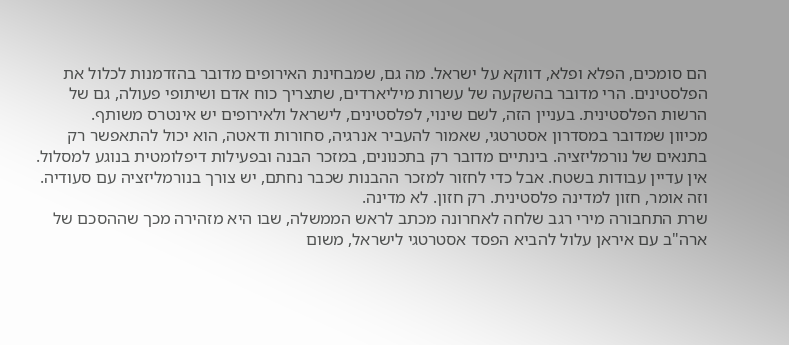הם סומכים, הפלא ופלא, דווקא על ישראל. מה גם, שמבחינת האירופים מדובר בהזדמנות לכלול את הפלסטינים. הרי מדובר בהשקעה של עשרות מיליארדים, שתצריך כוח אדם ושיתופי פעולה, גם של הרשות הפלסטינית. בעניין הזה, לשם שינוי, לפלסטינים, לישראל ולאירופים יש אינטרס משותף.
מכיוון שמדובר במסדרון אסטרטגי, שאמור להעביר אנרגיה, סחורות ודאטה, הוא יכול להתאפשר רק בתנאים של נורמליזציה. בינתיים מדובר רק בתכנונים, במזכר הבנה ובפעילות דיפלומטית בנוגע למסלול. אין עדיין עבודות בשטח. אבל כדי לחזור למזכר ההבנות שכבר נחתם, יש צורך בנורמליזציה עם סעודיה. וזה אומר, חזון למדינה פלסטינית. רק חזון. לא מדינה.
שרת התחבורה מירי רגב שלחה לאחרונה מכתב לראש הממשלה, שבו היא מזהירה מכך שההסכם של ארה"ב עם איראן עלול להביא הפסד אסטרטגי לישראל, משום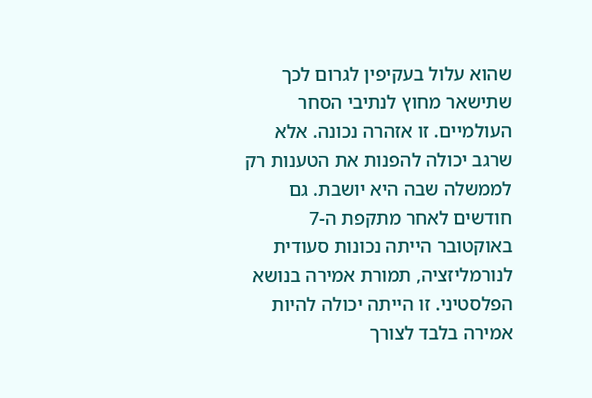שהוא עלול בעקיפין לגרום לכך שתישאר מחוץ לנתיבי הסחר העולמיים. זו אזהרה נכונה. אלא שרגב יכולה להפנות את הטענות רק לממשלה שבה היא יושבת. גם חודשים לאחר מתקפת ה-7 באוקטובר הייתה נכונות סעודית לנורמליזציה, תמורת אמירה בנושא הפלסטיני. זו הייתה יכולה להיות אמירה בלבד לצורך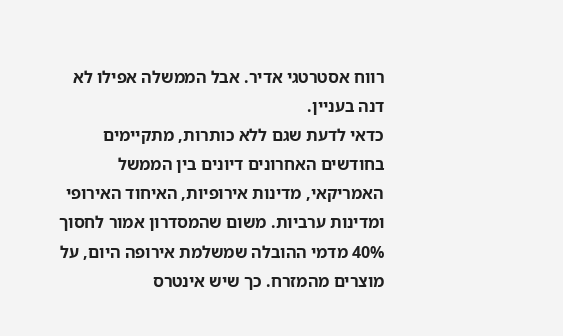רווח אסטרטגי אדיר. אבל הממשלה אפילו לא דנה בעניין.
כדאי לדעת שגם ללא כותרות, מתקיימים בחודשים האחרונים דיונים בין הממשל האמריקאי, מדינות אירופיות, האיחוד האירופי ומדינות ערביות. משום שהמסדרון אמור לחסוך 40% מדמי ההובלה שמשלמת אירופה היום, על מוצרים מהמזרח. כך שיש אינטרס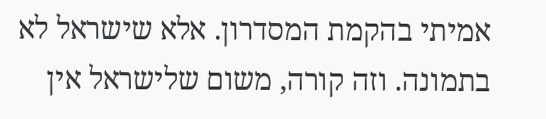אמיתי בהקמת המסדרון. אלא שישראל לא בתמונה. וזה קורה, משום שלישראל אין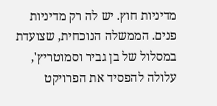מדיניות חוץ. יש לה רק מדיניות פנים. הממשלה הנוכחית, שצועדת במסלול של בן גביר וסמוטריץ', עלולה להפסיד את הפרויקט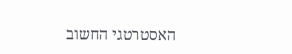האסטרטגי החשוב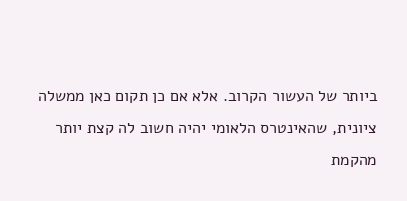ביותר של העשור הקרוב. אלא אם כן תקום כאן ממשלה ציונית, שהאינטרס הלאומי יהיה חשוב לה קצת יותר מהקמת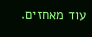עוד מאחזים.